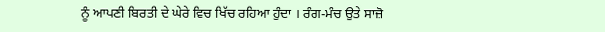ਨੂੰ ਆਪਣੀ ਬਿਰਤੀ ਦੇ ਘੇਰੇ ਵਿਚ ਖਿੱਚ ਰਹਿਆ ਹੁੰਦਾ । ਰੰਗ-ਮੰਚ ਉਤੇ ਸਾਜ਼ੋ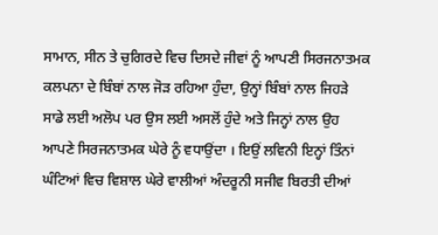ਸਾਮਾਨ, ਸੀਨ ਤੇ ਚੁਗਿਰਦੇ ਵਿਚ ਦਿਸਦੇ ਜੀਵਾਂ ਨੂੰ ਆਪਣੀ ਸਿਰਜਨਾਤਮਕ ਕਲਪਨਾ ਦੇ ਬਿੰਬਾਂ ਨਾਲ ਜੋੜ ਰਹਿਆ ਹੁੰਦਾ, ਉਨ੍ਹਾਂ ਬਿੰਬਾਂ ਨਾਲ ਜਿਹੜੇ ਸਾਡੇ ਲਈ ਅਲੋਪ ਪਰ ਉਸ ਲਈ ਅਸਲੋਂ ਹੁੰਦੇ ਅਤੇ ਜਿਨ੍ਹਾਂ ਨਾਲ ਉਹ ਆਪਣੇ ਸਿਰਜਨਾਤਮਕ ਘੇਰੇ ਨੂੰ ਵਧਾਉਂਦਾ । ਇਉਂ ਲਵਿਨੀ ਇਨ੍ਹਾਂ ਤਿੰਨਾਂ ਘੰਟਿਆਂ ਵਿਚ ਵਿਸ਼ਾਲ ਘੇਰੇ ਵਾਲੀਆਂ ਅੰਦਰੂਨੀ ਸਜੀਵ ਬਿਰਤੀ ਦੀਆਂ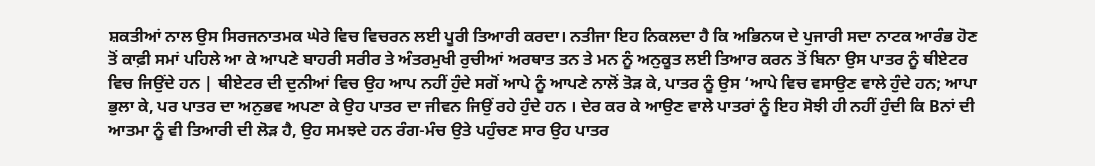ਸ਼ਕਤੀਆਂ ਨਾਲ ਉਸ ਸਿਰਜਨਾਤਮਕ ਘੇਰੇ ਵਿਚ ਵਿਚਰਨ ਲਈ ਪੂਰੀ ਤਿਆਰੀ ਕਰਦਾ। ਨਤੀਜਾ ਇਹ ਨਿਕਲਦਾ ਹੈ ਕਿ ਅਭਿਨਯ ਦੇ ਪੁਜਾਰੀ ਸਦਾ ਨਾਟਕ ਆਰੰਭ ਹੋਣ ਤੋਂ ਕਾਫ਼ੀ ਸਮਾਂ ਪਹਿਲੇ ਆ ਕੇ ਆਪਣੇ ਬਾਹਰੀ ਸਰੀਰ ਤੇ ਅੰਤਰਮੁਖੀ ਰੁਚੀਆਂ ਅਰਥਾਤ ਤਨ ਤੇ ਮਨ ਨੂੰ ਅਨੁਕੂਤ ਲਈ ਤਿਆਰ ਕਰਨ ਤੋਂ ਬਿਨਾ ਉਸ ਪਾਤਰ ਨੂੰ ਥੀਏਟਰ ਵਿਚ ਜਿਉਂਦੇ ਹਨ | ਥੀਏਟਰ ਦੀ ਦੁਨੀਆਂ ਵਿਚ ਉਹ ਆਪ ਨਹੀਂ ਹੁੰਦੇ ਸਗੋਂ ਆਪੇ ਨੂੰ ਆਪਣੇ ਨਾਲੋਂ ਤੋੜ ਕੇ, ਪਾਤਰ ਨੂੰ ਉਸ ‘ਆਪੇ ਵਿਚ ਵਸਾਉਣ ਵਾਲੇ ਹੁੰਦੇ ਹਨ; ਆਪਾ ਭੁਲਾ ਕੇ, ਪਰ ਪਾਤਰ ਦਾ ਅਨੁਭਵ ਅਪਣਾ ਕੇ ਉਹ ਪਾਤਰ ਦਾ ਜੀਵਨ ਜਿਉਂ ਰਹੇ ਹੁੰਦੇ ਹਨ । ਦੇਰ ਕਰ ਕੇ ਆਉਣ ਵਾਲੇ ਪਾਤਰਾਂ ਨੂੰ ਇਹ ਸੋਝੀ ਹੀ ਨਹੀਂ ਹੁੰਦੀ ਕਿ Bਨਾਂ ਦੀ ਆਤਮਾ ਨੂੰ ਵੀ ਤਿਆਰੀ ਦੀ ਲੋੜ ਹੈ, ਉਹ ਸਮਝਦੇ ਹਨ ਰੰਗ-ਮੰਚ ਉਤੇ ਪਹੁੰਚਣ ਸਾਰ ਉਹ ਪਾਤਰ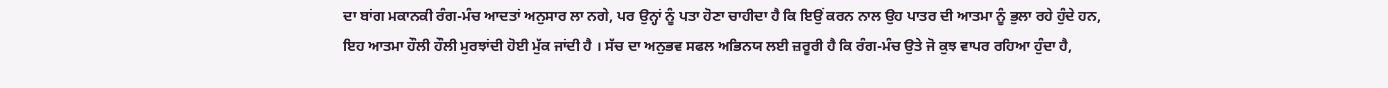ਦਾ ਬਾਂਗ ਮਕਾਨਕੀ ਰੰਗ-ਮੰਚ ਆਦਤਾਂ ਅਨੁਸਾਰ ਲਾ ਨਗੇ, ਪਰ ਉਨ੍ਹਾਂ ਨੂੰ ਪਤਾ ਹੋਣਾ ਚਾਹੀਦਾ ਹੈ ਕਿ ਇਉਂ ਕਰਨ ਨਾਲ ਉਹ ਪਾਤਰ ਦੀ ਆਤਮਾ ਨੂੰ ਭੁਲਾ ਰਹੇ ਹੁੰਦੇ ਹਨ, ਇਹ ਆਤਮਾ ਹੌਲੀ ਹੌਲੀ ਮੁਰਝਾਂਦੀ ਹੋਈ ਮੁੱਕ ਜਾਂਦੀ ਹੈ । ਸੱਚ ਦਾ ਅਨੁਭਵ ਸਫਲ ਅਭਿਨਯ ਲਈ ਜ਼ਰੂਰੀ ਹੈ ਕਿ ਰੰਗ-ਮੰਚ ਉਤੇ ਜੋ ਕੁਝ ਵਾਪਰ ਰਹਿਆ ਹੁੰਦਾ ਹੈ,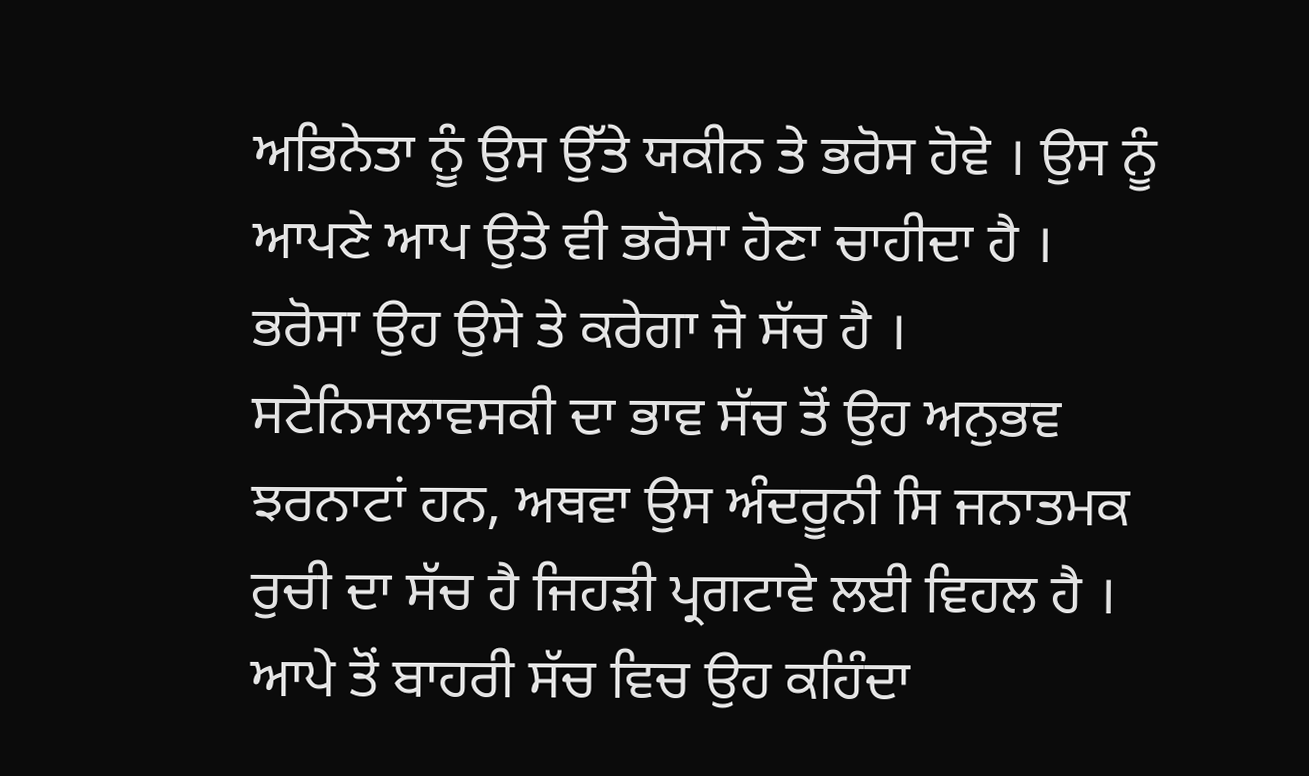ਅਭਿਨੇਤਾ ਨੂੰ ਉਸ ਉੱਤੇ ਯਕੀਨ ਤੇ ਭਰੋਸ ਹੋਵੇ । ਉਸ ਨੂੰ ਆਪਣੇ ਆਪ ਉਤੇ ਵੀ ਭਰੋਸਾ ਹੋਣਾ ਚਾਹੀਦਾ ਹੈ । ਭਰੋਸਾ ਉਹ ਉਸੇ ਤੇ ਕਰੇਗਾ ਜੋ ਸੱਚ ਹੈ । ਸਟੇਨਿਸਲਾਵਸਕੀ ਦਾ ਭਾਵ ਸੱਚ ਤੋਂ ਉਹ ਅਨੁਭਵ ਝਰਨਾਟਾਂ ਹਨ, ਅਥਵਾ ਉਸ ਅੰਦਰੂਨੀ ਸਿ ਜਨਾਤਮਕ ਰੁਚੀ ਦਾ ਸੱਚ ਹੈ ਜਿਹੜੀ ਪ੍ਰਗਟਾਵੇ ਲਈ ਵਿਹਲ ਹੈ । ਆਪੇ ਤੋਂ ਬਾਹਰੀ ਸੱਚ ਵਿਚ ਉਹ ਕਹਿੰਦਾ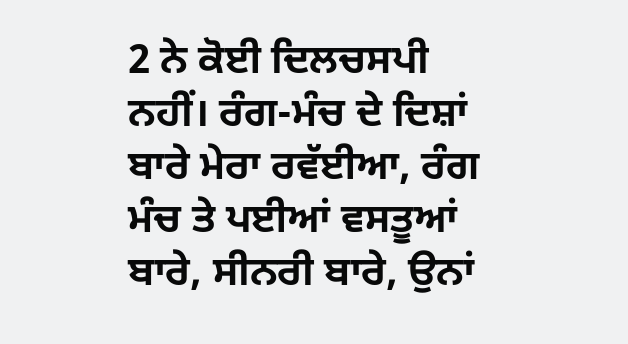2 ਨੇ ਕੋਈ ਦਿਲਚਸਪੀ ਨਹੀਂ। ਰੰਗ-ਮੰਚ ਦੇ ਦਿਸ਼ਾਂ ਬਾਰੇ ਮੇਰਾ ਰਵੱਈਆ, ਰੰਗ ਮੰਚ ਤੇ ਪਈਆਂ ਵਸਤੂਆਂ ਬਾਰੇ, ਸੀਨਰੀ ਬਾਰੇ, ਉਨਾਂ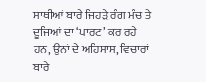ਸਾਥੀਆਂ ਬਾਰੇ ਜਿਹੜੇ ਰੰਗ ਮੰਚ ਤੇ ਦੂਜਿਆਂ ਦਾ ‘ਪਾਰਟ’ ਕਰ ਰਹੇ ਹਨ, ਉਨਾਂ ਦੇ ਅਹਿਸਾਸ, ਵਿਚਾਰਾਂ ਬਾਰੇ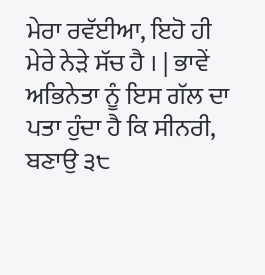ਮੇਰਾ ਰਵੱਈਆ, ਇਹੋ ਹੀ ਮੇਰੇ ਨੇੜੇ ਸੱਚ ਹੈ । | ਭਾਵੇਂ ਅਭਿਨੇਤਾ ਨੂੰ ਇਸ ਗੱਲ ਦਾ ਪਤਾ ਹੁੰਦਾ ਹੈ ਕਿ ਸੀਨਰੀ, ਬਣਾਉ ੩੮